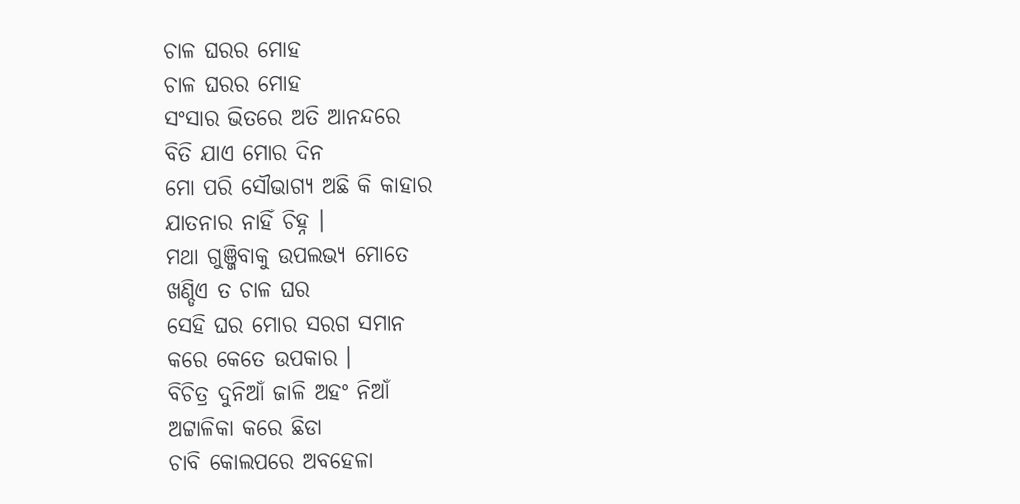ଚାଳ ଘରର ମୋହ
ଚାଳ ଘରର ମୋହ
ସଂସାର ଭିତରେ ଅତି ଆନନ୍ଦରେ
ବିତି ଯାଏ ମୋର ଦିନ
ମୋ ପରି ସୌଭାଗ୍ୟ ଅଛି କି କାହାର
ଯାତନାର ନାହିଁ ଚିହ୍ନ ।
ମଥା ଗୁଞ୍ଜିବାକୁ ଉପଲଭ୍ୟ ମୋତେ
ଖଣ୍ଡିଏ ତ ଚାଳ ଘର
ସେହି ଘର ମୋର ସରଗ ସମାନ
କରେ କେତେ ଉପକାର ।
ବିଚିତ୍ର ଦୁନିଆଁ ଜାଳି ଅହଂ ନିଆଁ
ଅଟ୍ଟାଳିକା କରେ ଛିଡା
ଚାବି କୋଲପରେ ଅବହେଳା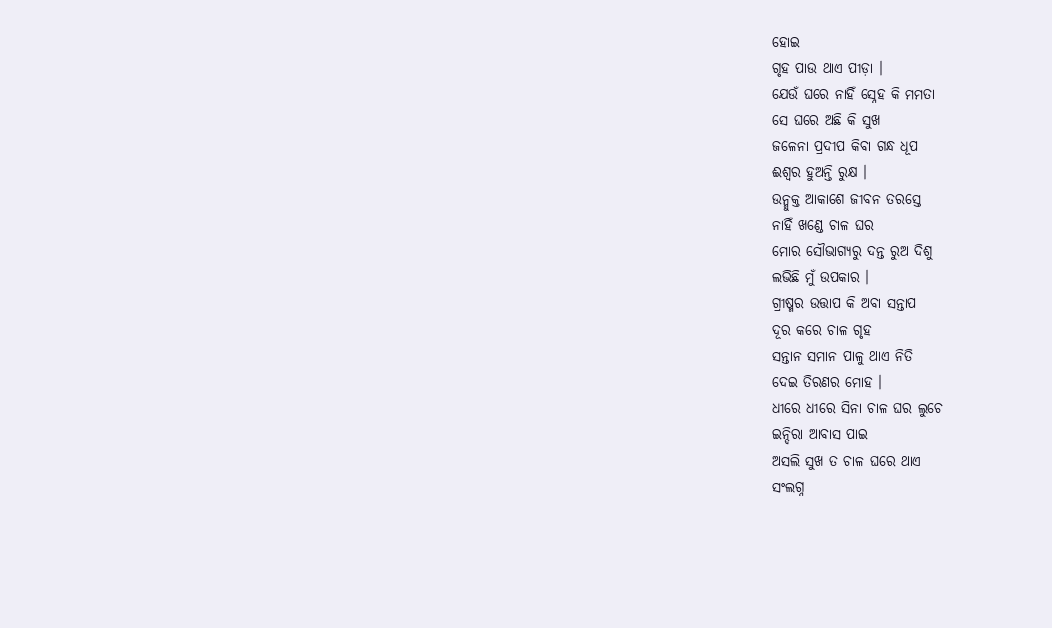ହୋଇ
ଗୃହ ପାଉ ଥାଏ ପୀଡ଼ା ।
ଯେଉଁ ଘରେ ନାହିଁ ସ୍ନେହ କି ମମତା
ସେ ଘରେ ଅଛି କି ସୁଖ
ଜଳେନା ପ୍ରଦୀପ କିବା ଗନ୍ଧ ଧୂପ
ଈଶ୍ଵର ହୁଅନ୍ତି ରୁକ୍ଷ ।
ଉନ୍ମୁକ୍ତ ଆକାଶେ ଜୀବନ ତରସ୍ତେ
ନାହିଁ ଖଣ୍ଡେ ଚାଳ ଘର
ମୋର ସୌଭାଗ୍ୟରୁ ଦନ୍ତ ରୁଅ ଦିଶୁ
ଲଭିଛି ମୁଁ ଉପକାର ।
ଗ୍ରୀଷ୍ମର ଉତ୍ତାପ କି ଅବା ସନ୍ତାପ
ଦୂର କରେ ଚାଳ ଗୃହ
ସନ୍ତାନ ସମାନ ପାଳୁ ଥାଏ ନିତି
ଦେଇ ତିରଣର ମୋହ ।
ଧୀରେ ଧୀରେ ସିନା ଚାଳ ଘର ଲୁଚେ
ଇନ୍ଦିରା ଆବାସ ପାଇ
ଅସଲି ସୁଖ ତ ଚାଳ ଘରେ ଥାଏ
ସଂଲଗ୍ନ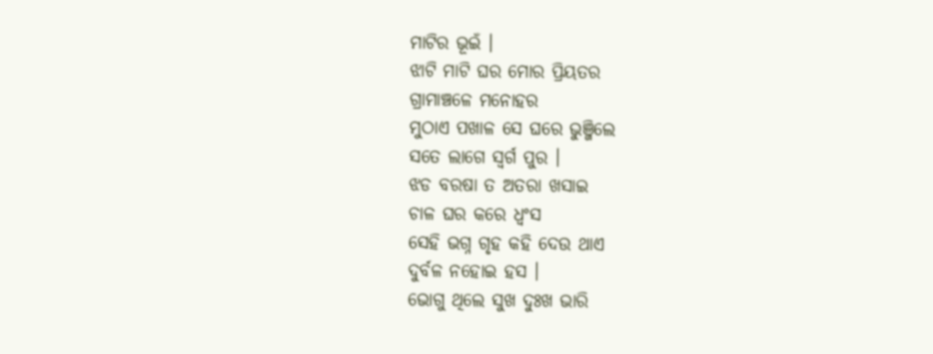ମାଟିର ଭୂଇଁ ।
ଝାଟି ମାଟି ଘର ମୋର ପ୍ରିୟତର
ଗ୍ରାମାଞ୍ଚଳେ ମନୋହର
ମୁଠାଏ ପଖାଳ ସେ ଘରେ ଭୁଞ୍ଜିଲେ
ସତେ ଲାଗେ ସ୍ବର୍ଗ ପୁର ।
ଝଡ ବରଷା ତ ଅତରା ଖସାଇ
ଚାଳ ଘର କରେ ଧ୍ୱଂସ
ସେହି ଭଗ୍ନ ଗୃହ କହି ଦେଉ ଥାଏ
ଦୁର୍ବଳ ନହୋଇ ହସ ।
ଭୋଗୁ ଥିଲେ ସୁଖ ଦୁଃଖ ଭାରି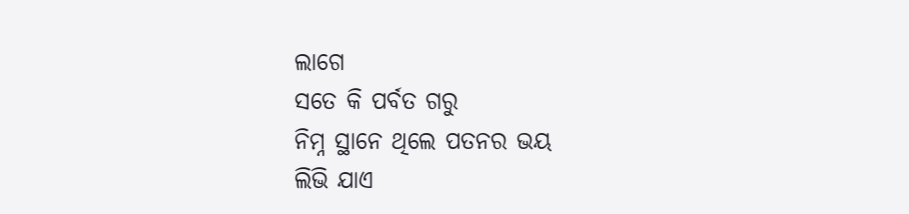ଲାଗେ
ସତେ କି ପର୍ବତ ଗରୁ
ନିମ୍ନ ସ୍ଥାନେ ଥିଲେ ପତନର ଭୟ
ଲିଭି ଯାଏ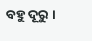ବହୁ ଦୂରୁ ।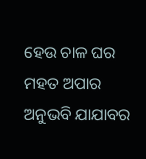ହେଉ ଚାଳ ଘର ମହତ ଅପାର
ଅନୁଭବି ଯାଯାବର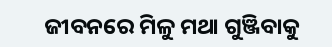ଜୀବନରେ ମିଳୁ ମଥା ଗୁଞ୍ଜିବାକୁ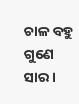ଚାଳ ବହୁ ଗୁଣେ ସାର ।